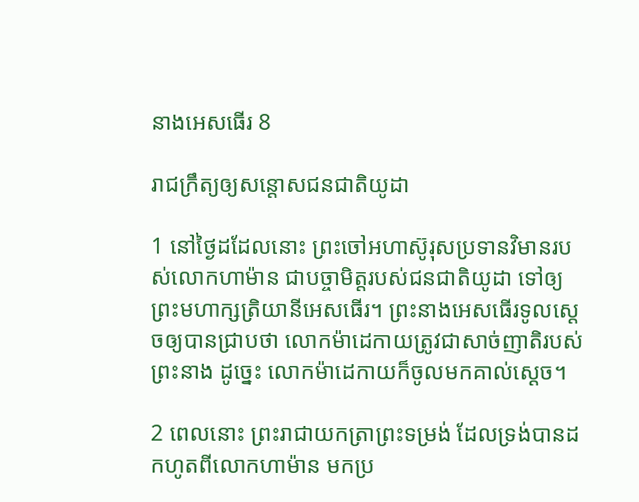នាងអេសធើរ 8

រាជ‌ក្រឹត្យឲ្យសន្ដោសជន‌ជាតិយូដា

1 នៅថ្ងៃដដែលនោះ ព្រះ‌ចៅអហា‌ស៊ូរុសប្រទានវិមានរបស់លោកហាម៉ាន ជាបច្ចា‌មិត្តរបស់ជន‌ជាតិយូដា ទៅឲ្យព្រះ‌មហា‌ក្សត្រិ‌យានីអេសធើរ។ ព្រះ‌នាងអេសធើរទូលស្ដេចឲ្យបានជ្រាបថា លោកម៉ាដេ‌កាយត្រូវជាសាច់‌ញាតិរបស់ព្រះ‌នាង ដូច្នេះ លោកម៉ាដេ‌កាយក៏ចូលមកគាល់ស្ដេច។

2 ពេលនោះ ព្រះ‌រាជាយកត្រាព្រះ‌ទម្រង់ ដែលទ្រង់បានដកហូតពីលោកហាម៉ាន មកប្រ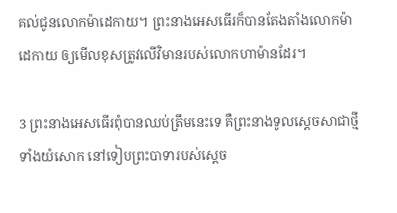គល់ជូនលោកម៉ាដេ‌កាយ។ ព្រះ‌នាងអេសធើរក៏បានតែង‌តាំងលោកម៉ាដេ‌កាយ ឲ្យមើលខុសត្រូវលើវិមានរបស់លោកហាម៉ានដែរ។

3 ព្រះ‌នាងអេសធើរពុំបានឈប់ត្រឹមនេះទេ គឺព្រះ‌នាងទូលស្ដេចសាជាថ្មី ទាំងយំសោក នៅទៀបព្រះ‌បាទារបស់ស្ដេច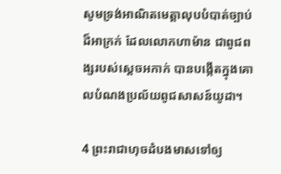សូមទ្រង់អាណិតមេត្តាលុបបំបាត់ច្បាប់ដ៏អាក្រក់ ដែលលោកហាម៉ាន ជាពូជ‌ពង្សរបស់ស្ដេចអកាក់ បានបង្កើតក្នុងគោលបំណងប្រល័យពូជ‌សាសន៍យូដា។

4 ព្រះ‌រាជាហុចដំបងមាសទៅឲ្យ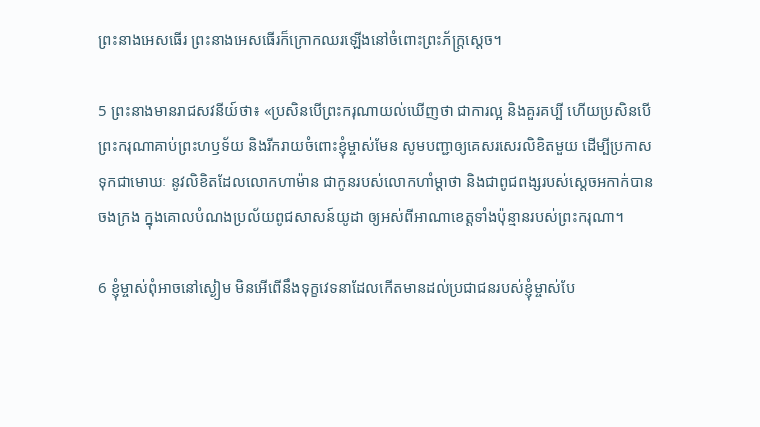ព្រះ‌នាងអេសធើរ ព្រះ‌នាងអេសធើរក៏ក្រោកឈរឡើងនៅចំពោះព្រះ‌ភ័ក្ត្រស្ដេច។

5 ព្រះ‌នាងមានរាជសវនីយ៍ថា៖ «ប្រសិនបើព្រះ‌ករុណាយល់ឃើញថា ជាការល្អ និងគួរគប្បី ហើយប្រសិនបើព្រះ‌ករុណាគាប់ព្រះ‌ហឫទ័យ និងរីក‌រាយចំពោះខ្ញុំម្ចាស់មែន សូមបញ្ជាឲ្យគេសរសេរលិខិតមួយ ដើម្បីប្រកាសទុកជាមោឃៈ នូវលិខិតដែលលោកហាម៉ាន ជាកូនរបស់លោកហាំម្ដា‌ថា និងជាពូជ‌ពង្សរបស់ស្ដេចអកាក់បានចងក្រង ក្នុងគោលបំណងប្រល័យពូជ‌សាសន៍យូដា ឲ្យអស់ពីអាណា‌ខេត្តទាំងប៉ុន្មានរបស់ព្រះ‌ករុណា។

6 ខ្ញុំម្ចាស់ពុំអាចនៅស្ងៀម មិនអើពើនឹងទុក្ខវេទនាដែលកើតមានដល់ប្រជា‌ជនរបស់ខ្ញុំម្ចាស់បែ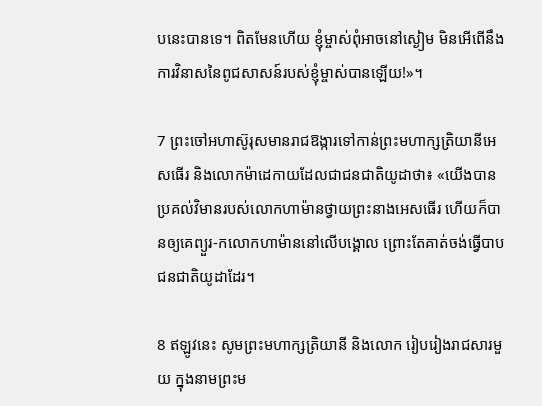បនេះបានទេ។ ពិតមែនហើយ ខ្ញុំម្ចាស់ពុំអាចនៅស្ងៀម មិនអើពើនឹងការវិនាសនៃពូជ‌សាសន៍របស់ខ្ញុំម្ចាស់បានឡើយ!»។

7 ព្រះចៅអហា‌ស៊ូរុសមានរាជ‌ឱង្ការទៅកាន់ព្រះ‌មហា‌ក្សត្រិ‌យានីអេសធើរ និងលោកម៉ាដេ‌កាយដែលជាជន‌ជាតិយូដាថា៖ «យើងបានប្រគល់វិមានរបស់លោកហាម៉ានថ្វាយព្រះ‌នាងអេសធើរ ហើយក៏បានឲ្យគេព្យួរ-កលោកហាម៉ាននៅលើបង្គោល ព្រោះតែគាត់ចង់ធ្វើបាបជន‌ជាតិយូដាដែរ។

8 ឥឡូវនេះ សូមព្រះ‌មហា‌ក្សត្រិ‌យានី និងលោក រៀបរៀងរាជ‌សារមួយ ក្នុងនាមព្រះ‌ម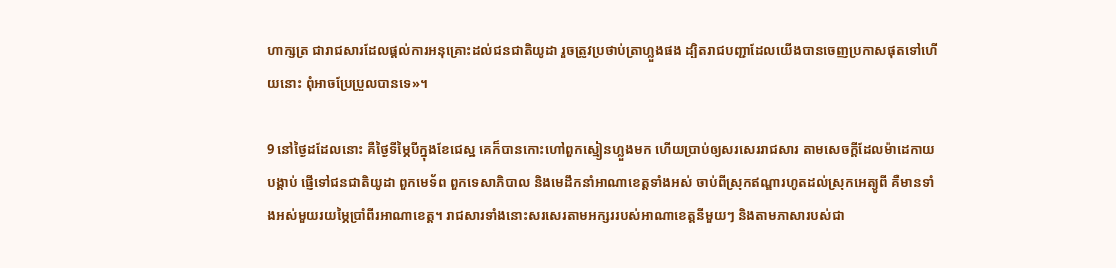ហា‌ក្សត្រ ជារាជ‌សារដែលផ្ដល់ការអនុ‌គ្រោះដល់ជន‌ជាតិយូដា រួចត្រូវប្រថាប់ត្រាហ្លួងផង ដ្បិតរាជបញ្ជាដែលយើងបានចេញប្រកាសផុតទៅហើយនោះ ពុំអាចប្រែ‌ប្រួលបានទេ»។

9 នៅថ្ងៃដដែលនោះ គឺថ្ងៃទីម្ភៃបីក្នុងខែជេស្ឋ គេក៏បានកោះហៅពួកស្មៀនហ្លួងមក ហើយប្រាប់ឲ្យសរសេររាជ‌សារ តាមសេចក្ដីដែលម៉ាដេ‌កាយបង្គាប់ ផ្ញើទៅជន‌ជាតិយូដា ពួកមេ‌ទ័ព ពួកទេសា‌ភិបាល និងមេដឹកនាំអាណា‌ខេត្តទាំងអស់ ចាប់ពីស្រុកឥណ្ឌារហូតដល់ស្រុកអេត្យូ‌ពី គឺមានទាំងអស់មួយរយម្ភៃប្រាំ‌ពីរអាណា‌ខេត្ត។ រាជ‌សារទាំងនោះសរសេរតាមអក្សររបស់អាណា‌ខេត្តនីមួយៗ និងតាមភាសារបស់ជា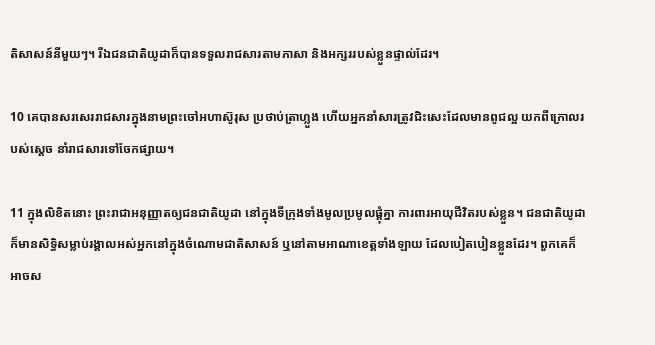តិសាសន៍នីមួយៗ។ រីឯជន‌ជាតិយូដាក៏បានទទួលរាជ‌សារតាមភាសា និងអក្សររបស់ខ្លួនផ្ទាល់ដែរ។

10 គេបានសរសេររាជ‌សារក្នុងនាមព្រះ‌ចៅអហា‌ស៊ូរុស ប្រថាប់ត្រាហ្លួង ហើយអ្នកនាំសារត្រូវជិះសេះដែលមានពូជល្អ យកពីក្រោលរបស់ស្ដេច នាំរាជ‌សារទៅចែកផ្សាយ។

11 ក្នុងលិខិតនោះ ព្រះ‌រាជាអនុញ្ញាតឲ្យជន‌ជាតិយូដា នៅក្នុងទីក្រុងទាំងមូលប្រមូលផ្ដុំគ្នា ការ‌ពារអាយុជីវិតរបស់ខ្លួន។ ជន‌ជាតិយូដាក៏មានសិទ្ធិសម្លាប់រង្គាលអស់អ្នកនៅក្នុងចំណោមជាតិសាសន៍ ឬនៅតាមអាណា‌ខេត្តទាំង‌ឡាយ ដែលបៀត‌បៀនខ្លួនដែរ។ ពួកគេក៏អាចស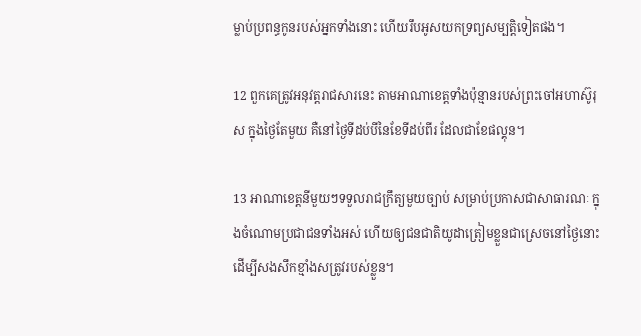ម្លាប់ប្រពន្ធកូនរបស់អ្នកទាំងនោះ ហើយរឹបអូសយកទ្រព្យ‌សម្បត្តិទៀតផង។

12 ពួកគេត្រូវអនុវត្តរាជ‌សារនេះ តាមអាណា‌ខេត្តទាំងប៉ុន្មានរបស់ព្រះចៅអហា‌ស៊ូរុស ក្នុងថ្ងៃតែមួយ គឺនៅថ្ងៃទីដប់បីនៃខែទីដប់‌ពីរ ដែលជាខែផល្គុន។

13 អាណា‌ខេត្តនីមួយៗទទួលរាជ‌ក្រឹត្យមួយច្បាប់ សម្រាប់ប្រកាសជាសាធារណៈ ក្នុងចំណោមប្រជា‌ជនទាំងអស់ ហើយឲ្យជន‌ជាតិយូដាត្រៀមខ្លួនជាស្រេចនៅថ្ងៃនោះ ដើម្បីសង‌សឹកខ្មាំងសត្រូវរបស់ខ្លួន។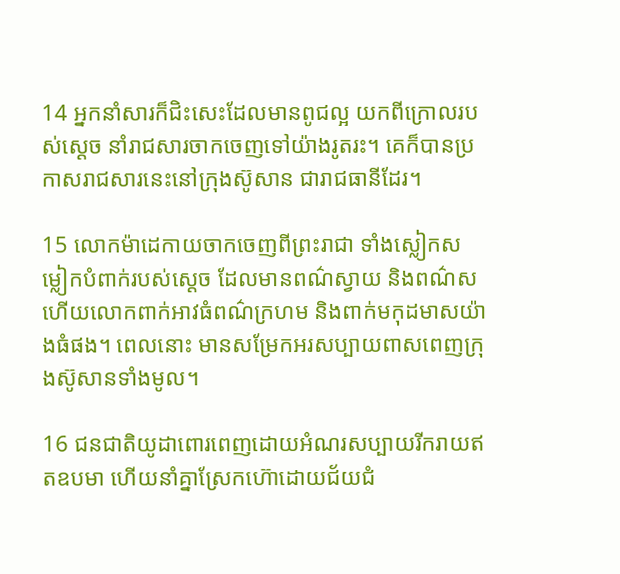14 អ្នកនាំសារក៏ជិះសេះដែលមានពូជល្អ យកពីក្រោលរបស់ស្ដេច នាំរាជ‌សារចាកចេញទៅយ៉ាងរូត‌រះ។ គេក៏បានប្រកាសរាជ‌សារនេះនៅក្រុងស៊ូសាន ជារាជធានីដែរ។

15 លោកម៉ាដេ‌កាយចាកចេញពីព្រះ‌រាជា ទាំងស្លៀកសម្លៀក‌បំពាក់របស់ស្ដេច ដែលមានពណ៌ស្វាយ និងពណ៌ស ហើយលោកពាក់អាវធំពណ៌ក្រហម និងពាក់មកុដមាសយ៉ាងធំផង។ ពេលនោះ មានសម្រែកអរសប្បាយពាស‌ពេញក្រុងស៊ូសានទាំងមូល។

16 ជន‌ជាតិយូដាពោរ‌ពេញដោយអំណរសប្បាយរីក‌រាយឥតឧបមា ហើយនាំគ្នាស្រែកហ៊ោដោយជ័យ‌ជំ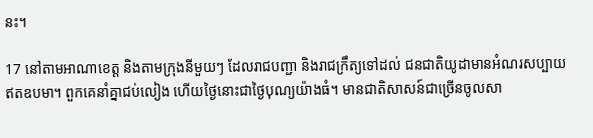នះ។

17 នៅតាមអាណា‌ខេត្ត និងតាមក្រុងនីមួយៗ ដែលរាជបញ្ជា និងរាជ‌ក្រឹត្យទៅដល់ ជន‌ជាតិយូដាមានអំណរសប្បាយឥតឧបមា។ ពួកគេនាំគ្នាជប់‌លៀង ហើយថ្ងៃនោះជាថ្ងៃបុណ្យយ៉ាងធំ។ មានជាតិសាសន៍ជាច្រើនចូលសា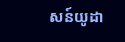សន៍យូដា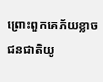ព្រោះពួកគេភ័យខ្លាចជន‌ជាតិយូ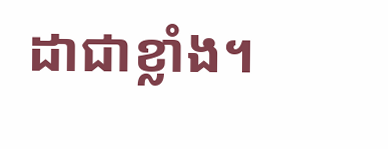ដាជាខ្លាំង។